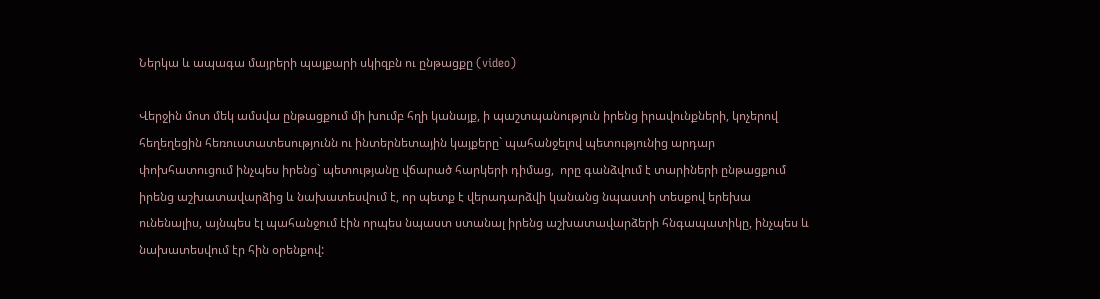Ներկա և ապագա մայրերի պայքարի սկիզբն ու ընթացքը (video)

Վերջին մոտ մեկ ամսվա ընթացքում մի խումբ հղի կանայք, ի պաշտպանություն իրենց իրավունքների, կոչերով հեղեղեցին հեռուստատեսությունն ու ինտերնետային կայքերը` պահանջելով պետությունից արդար փոխհատուցում ինչպես իրենց` պետությանը վճարած հարկերի դիմաց,  որը գանձվում է տարիների ընթացքում իրենց աշխատավարձից և նախատեսվում է, որ պետք է վերադարձվի կանանց նպաստի տեսքով երեխա ունենալիս, այնպես էլ պահանջում էին որպես նպաստ ստանալ իրենց աշխատավարձերի հնգապատիկը, ինչպես և նախատեսվում էր հին օրենքով: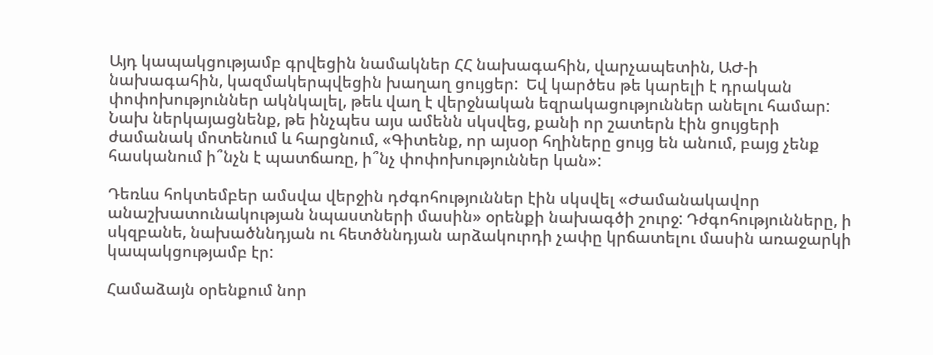Այդ կապակցությամբ գրվեցին նամակներ ՀՀ նախագահին, վարչապետին, ԱԺ-ի նախագահին, կազմակերպվեցին խաղաղ ցույցեր:  Եվ կարծես թե կարելի է դրական փոփոխություններ ակնկալել, թեև վաղ է վերջնական եզրակացություններ անելու համար:  Նախ ներկայացնենք, թե ինչպես այս ամենն սկսվեց, քանի որ շատերն էին ցույցերի ժամանակ մոտենում և հարցնում, «Գիտենք, որ այսօր հղիները ցույց են անում, բայց չենք հասկանում ի՞նչն է պատճառը, ի՞նչ փոփոխություններ կան»:

Դեռևս հոկտեմբեր ամսվա վերջին դժգոհություններ էին սկսվել «Ժամանակավոր անաշխատունակության նպաստների մասին» օրենքի նախագծի շուրջ: Դժգոհությունները, ի սկզբանե, նախածննդյան ու հետծննդյան արձակուրդի չափը կրճատելու մասին առաջարկի կապակցությամբ էր:

Համաձայն օրենքում նոր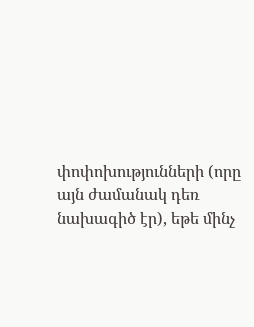փոփոխությունների (որը այն ժամանակ դեռ նախագիծ էր), եթե մինչ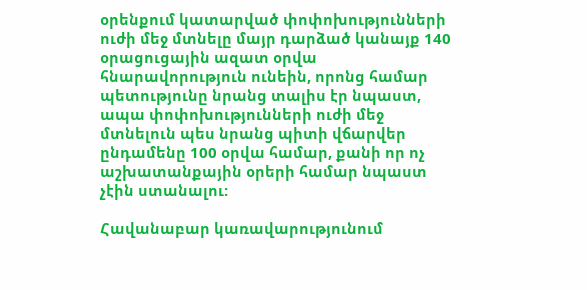օրենքում կատարված փոփոխությունների ուժի մեջ մտնելը մայր դարձած կանայք 140 օրացուցային ազատ օրվա հնարավորություն ունեին, որոնց համար պետությունը նրանց տալիս էր նպաստ, ապա փոփոխությունների ուժի մեջ մտնելուն պես նրանց պիտի վճարվեր  ընդամենը 100 օրվա համար, քանի որ ոչ աշխատանքային օրերի համար նպաստ չէին ստանալու:

Հավանաբար կառավարությունում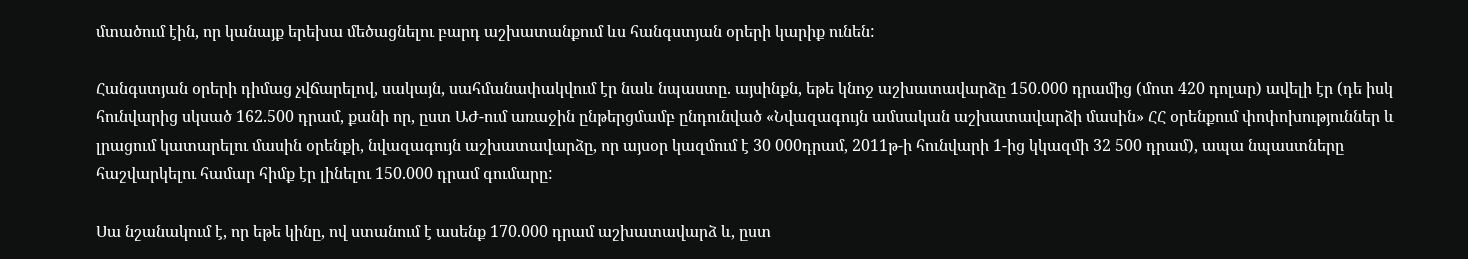մտածում էին, որ կանայք երեխա մեծացնելու բարդ աշխատանքում ևս հանգստյան օրերի կարիք ունեն:

Հանգստյան օրերի դիմաց չվճարելով, սակայն, սահմանափակվում էր նաև նպաստը. այսինքն, եթե կնոջ աշխատավարձը 150.000 դրամից (մոտ 420 դոլար) ավելի էր (դե իսկ հունվարից սկսած 162.500 դրամ, քանի որ, ըստ ԱԺ-ում առաջին ընթերցմամբ ընդունված «Նվազագույն ամսական աշխատավարձի մասին» ՀՀ օրենքում փոփոխություններ և լրացում կատարելու մասին օրենքի, նվազագույն աշխատավարձը, որ այսօր կազմում է 30 000դրամ, 2011թ-ի հունվարի 1-ից կկազմի 32 500 դրամ), ապա նպաստները հաշվարկելու համար հիմք էր լինելու 150.000 դրամ գումարը:

Սա նշանակում է, որ եթե կինը, ով ստանում է ասենք 170.000 դրամ աշխատավարձ և, ըստ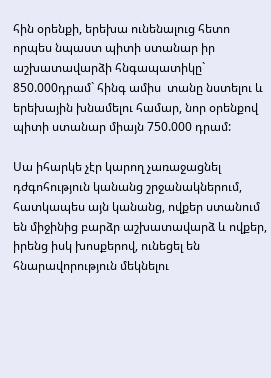հին օրենքի, երեխա ունենալուց հետո որպես նպաստ պիտի ստանար իր աշխատավարձի հնգապատիկը` 850.000դրամ` հինգ ամիս  տանը նստելու և երեխային խնամելու համար, նոր օրենքով պիտի ստանար միայն 750.000 դրամ:

Սա իհարկե չէր կարող չառաջացնել դժգոհություն կանանց շրջանակներում, հատկապես այն կանանց, ովքեր ստանում են միջինից բարձր աշխատավարձ և ովքեր, իրենց իսկ խոսքերով, ունեցել են հնարավորություն մեկնելու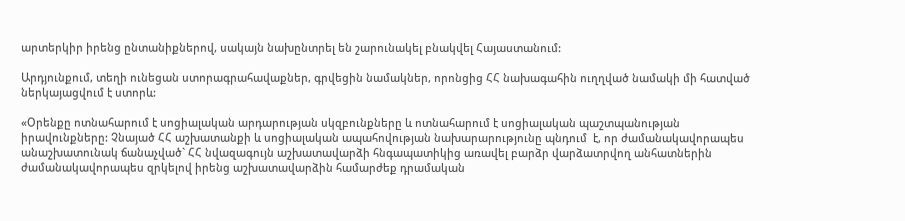արտերկիր իրենց ընտանիքներով, սակայն նախընտրել են շարունակել բնակվել Հայաստանում:

Արդյունքում, տեղի ունեցան ստորագրահավաքներ, գրվեցին նամակներ, որոնցից ՀՀ նախագահին ուղղված նամակի մի հատված ներկայացվում է ստորև:

«Օրենքը ոտնահարում է սոցիալական արդարության սկզբունքները և ոտնահարում է սոցիալական պաշտպանության իրավունքները: Չնայած ՀՀ աշխատանքի և սոցիալական ապահովության նախարարությունը պնդում  է, որ ժամանակավորապես անաշխատունակ ճանաչված` ՀՀ նվազագույն աշխատավարձի հնգապատիկից առավել բարձր վարձատրվող անհատներին ժամանակավորապես զրկելով իրենց աշխատավարձին համարժեք դրամական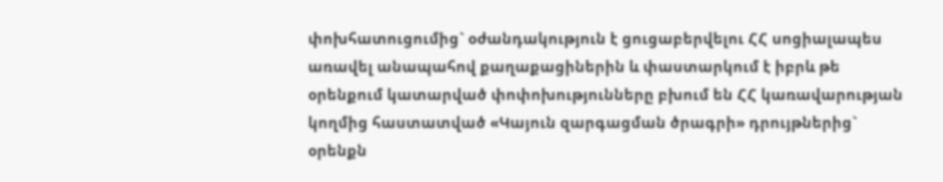փոխհատուցումից` օժանդակություն է ցուցաբերվելու ՀՀ սոցիալապես առավել անապահով քաղաքացիներին և փաստարկում է իբրև թե օրենքում կատարված փոփոխությունները բխում են ՀՀ կառավարության կողմից հաստատված «Կայուն զարգացման ծրագրի» դրույթներից` օրենքն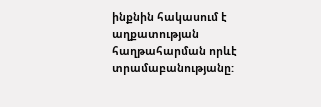ինքնին հակասում է աղքատության հաղթահարման որևէ տրամաբանությանը: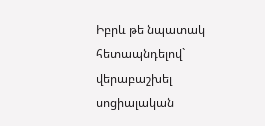Իբրև թե նպատակ հետապնդելով` վերաբաշխել սոցիալական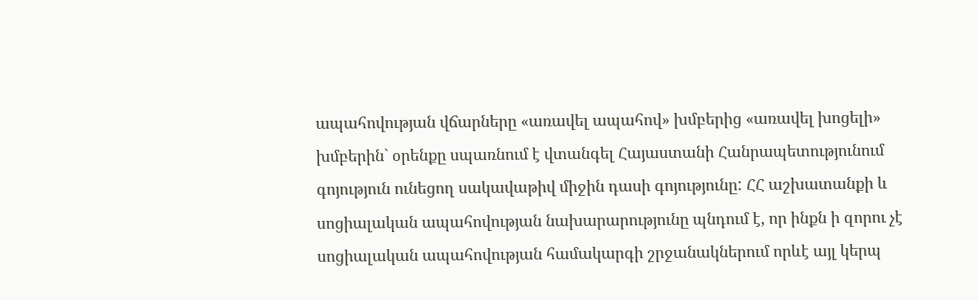ապահովության վճարները «առավել ապահով» խմբերից «առավել խոցելի» խմբերին` օրենքը սպառնում է վտանգել Հայաստանի Հանրապետությունում գոյություն ունեցող սակավաթիվ միջին դասի գոյությունը: ՀՀ աշխատանքի և սոցիալական ապահովության նախարարությունը պնդում է, որ ինքն ի զորու չէ սոցիալական ապահովության համակարգի շրջանակներում որևէ այլ կերպ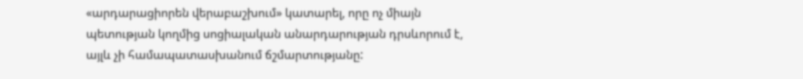«արդարացիորեն վերաբաշխում» կատարել, որը ոչ միայն պետության կողմից սոցիալական անարդարության դրսևորում է, այլև չի համապատասխանում ճշմարտությանը: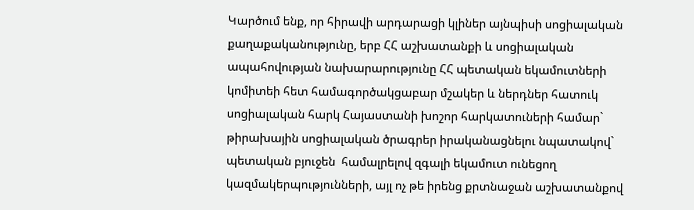Կարծում ենք, որ հիրավի արդարացի կլիներ այնպիսի սոցիալական քաղաքականությունը, երբ ՀՀ աշխատանքի և սոցիալական ապահովության նախարարությունը ՀՀ պետական եկամուտների կոմիտեի հետ համագործակցաբար մշակեր և ներդներ հատուկ սոցիալական հարկ Հայաստանի խոշոր հարկատուների համար` թիրախային սոցիալական ծրագրեր իրականացնելու նպատակով` պետական բյուջեն  համալրելով զգալի եկամուտ ունեցող կազմակերպությունների, այլ ոչ թե իրենց քրտնաջան աշխատանքով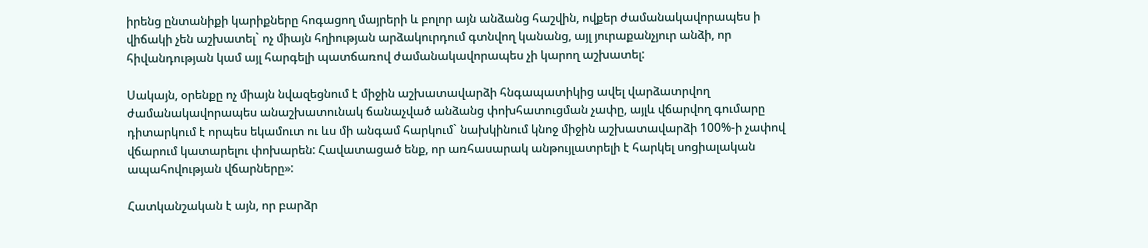իրենց ընտանիքի կարիքները հոգացող մայրերի և բոլոր այն անձանց հաշվին, ովքեր ժամանակավորապես ի վիճակի չեն աշխատել` ոչ միայն հղիության արձակուրդում գտնվող կանանց, այլ յուրաքանչյուր անձի, որ հիվանդության կամ այլ հարգելի պատճառով ժամանակավորապես չի կարող աշխատել:

Սակայն, օրենքը ոչ միայն նվազեցնում է միջին աշխատավարձի հնգապատիկից ավել վարձատրվող ժամանակավորապես անաշխատունակ ճանաչված անձանց փոխհատուցման չափը, այլև վճարվող գումարը դիտարկում է որպես եկամուտ ու ևս մի անգամ հարկում` նախկինում կնոջ միջին աշխատավարձի 100%-ի չափով վճարում կատարելու փոխարեն: Հավատացած ենք, որ առհասարակ անթույլատրելի է հարկել սոցիալական ապահովության վճարները»:

Հատկանշական է այն, որ բարձր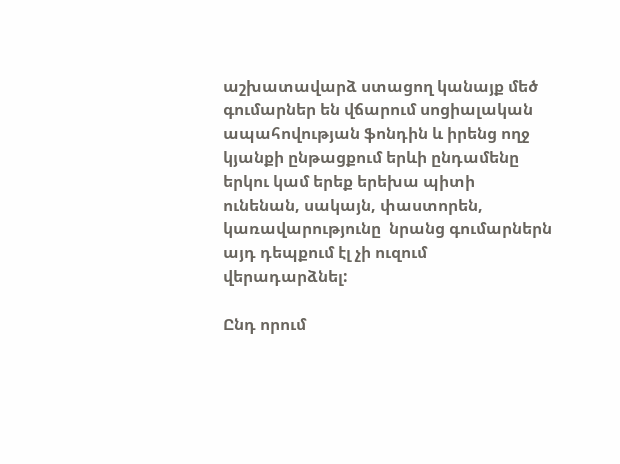աշխատավարձ ստացող կանայք մեծ գումարներ են վճարում սոցիալական ապահովության ֆոնդին և իրենց ողջ կյանքի ընթացքում երևի ընդամենը երկու կամ երեք երեխա պիտի ունենան, սակայն, փաստորեն, կառավարությունը  նրանց գումարներն այդ դեպքում էլ չի ուզում վերադարձնել:

Ընդ որում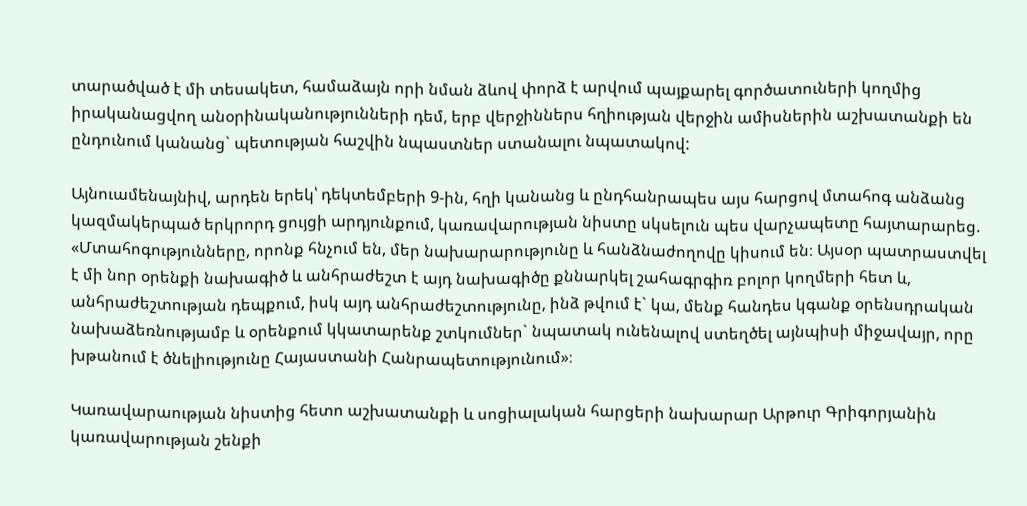տարածված է մի տեսակետ, համաձայն որի նման ձևով փորձ է արվում պայքարել գործատուների կողմից իրականացվող անօրինականությունների դեմ, երբ վերջիններս հղիության վերջին ամիսներին աշխատանքի են ընդունում կանանց` պետության հաշվին նպաստներ ստանալու նպատակով:

Այնուամենայնիվ, արդեն երեկ՝ դեկտեմբերի 9-ին, հղի կանանց և ընդհանրապես այս հարցով մտահոգ անձանց կազմակերպած երկրորդ ցույցի արդյունքում, կառավարության նիստը սկսելուն պես վարչապետը հայտարարեց. «Մտահոգությունները, որոնք հնչում են, մեր նախարարությունը և հանձնաժողովը կիսում են։ Այսօր պատրաստվել է մի նոր օրենքի նախագիծ և անհրաժեշտ է այդ նախագիծը քննարկել շահագրգիռ բոլոր կողմերի հետ և, անհրաժեշտության դեպքում, իսկ այդ անհրաժեշտությունը, ինձ թվում է` կա, մենք հանդես կգանք օրենսդրական նախաձեռնությամբ և օրենքում կկատարենք շտկումներ` նպատակ ունենալով ստեղծել այնպիսի միջավայր, որը խթանում է ծնելիությունը Հայաստանի Հանրապետությունում»։

Կառավարաության նիստից հետո աշխատանքի և սոցիալական հարցերի նախարար Արթուր Գրիգորյանին կառավարության շենքի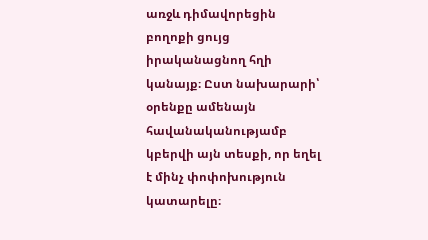առջև դիմավորեցին բողոքի ցույց իրականացնող հղի կանայք։ Ըստ նախարարի՝ օրենքը ամենայն հավանականությամբ կբերվի այն տեսքի, որ եղել է մինչ փոփոխություն կատարելը։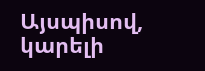Այսպիսով, կարելի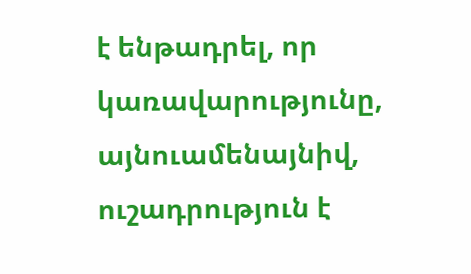է ենթադրել, որ կառավարությունը, այնուամենայնիվ, ուշադրություն է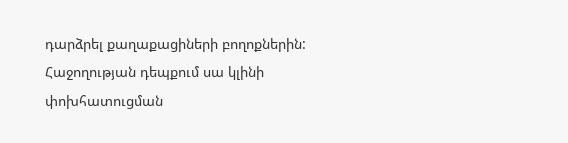դարձրել քաղաքացիների բողոքներին: Հաջողության դեպքում սա կլինի փոխհատուցման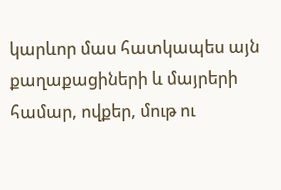կարևոր մաս հատկապես այն քաղաքացիների և մայրերի համար, ովքեր, մութ ու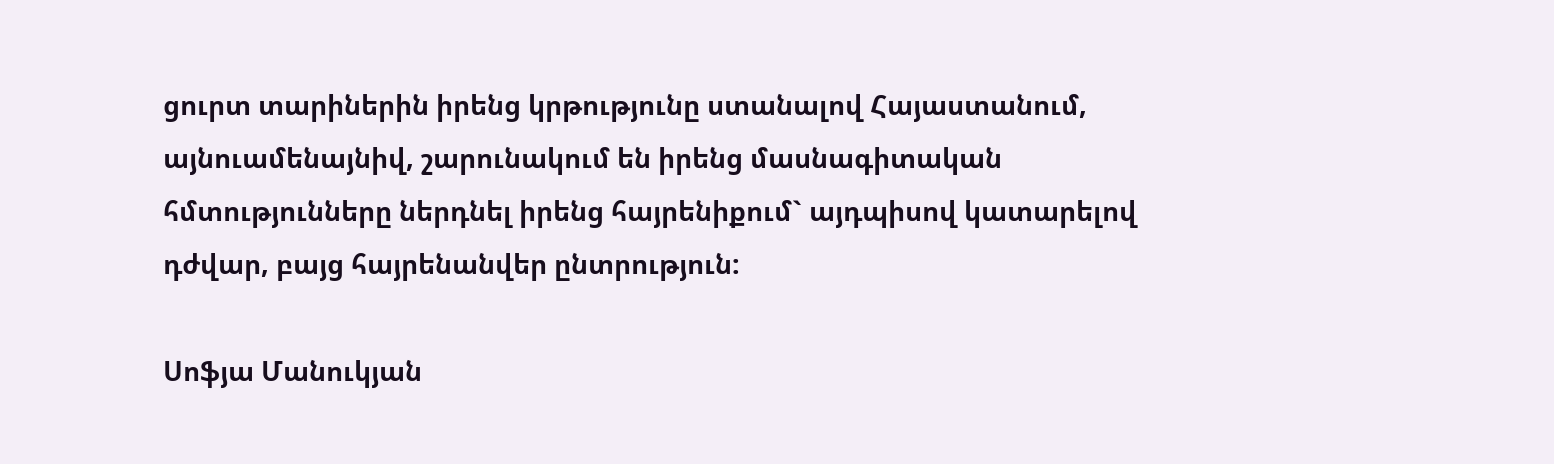ցուրտ տարիներին իրենց կրթությունը ստանալով Հայաստանում, այնուամենայնիվ, շարունակում են իրենց մասնագիտական հմտությունները ներդնել իրենց հայրենիքում` այդպիսով կատարելով դժվար, բայց հայրենանվեր ընտրություն:

Սոֆյա Մանուկյան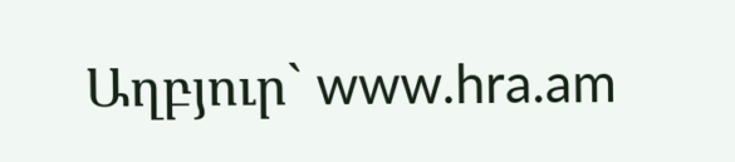Աղբյուր` www.hra.am